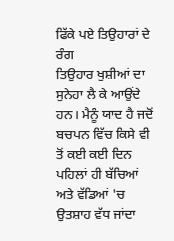ਫਿੱਕੇ ਪਏ ਤਿਉਹਾਰਾਂ ਦੇ ਰੰਗ
ਤਿਉਹਾਰ ਖੁਸ਼ੀਆਂ ਦਾ ਸੁਨੇਹਾ ਲੈ ਕੇ ਆਉਂਦੇ ਹਨ। ਮੈਨੂੰ ਯਾਦ ਹੈ ਜਦੋਂ ਬਚਪਨ ਵਿੱਚ ਕਿਸੇ ਵੀ ਤੋਂ ਕਈ ਕਈ ਦਿਨ ਪਹਿਲਾਂ ਹੀ ਬੱਚਿਆਂ ਅਤੇ ਵੱਡਿਆਂ 'ਚ ਉਤਸ਼ਾਹ ਵੱਧ ਜਾਂਦਾ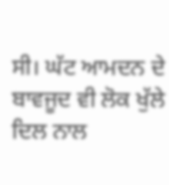ਸੀ। ਘੱਟ ਆਮਦਨ ਦੇ ਬਾਵਜੂਦ ਵੀ ਲੋਕ ਖੁੱਲੇ ਦਿਲ ਨਾਲ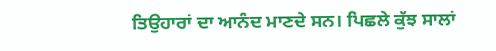ਤਿਉਹਾਰਾਂ ਦਾ ਆਨੰਦ ਮਾਣਦੇ ਸਨ। ਪਿਛਲੇ ਕੁੱਝ ਸਾਲਾਂ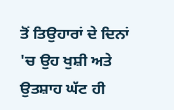ਤੋਂ ਤਿਉਹਾਰਾਂ ਦੇ ਦਿਨਾਂ 'ਚ ਉਹ ਖੁਸ਼ੀ ਅਤੇ ਉਤਸ਼ਾਹ ਘੱਟ ਹੀ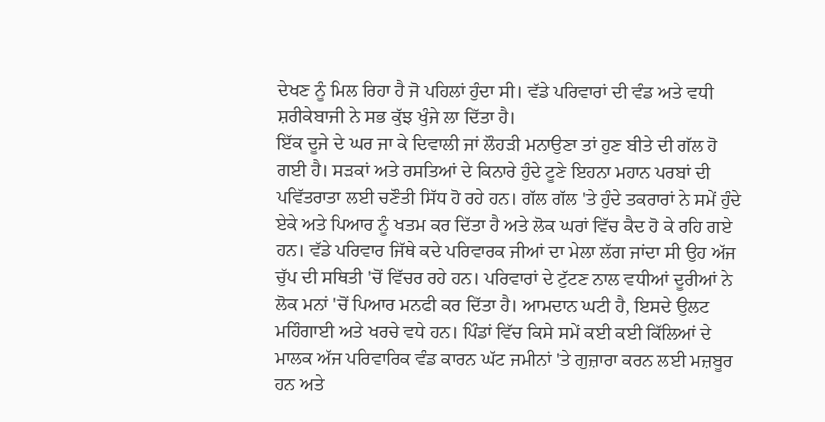ਦੇਖਣ ਨੂੰ ਮਿਲ ਰਿਹਾ ਹੈ ਜੋ ਪਹਿਲਾਂ ਹੁੰਦਾ ਸੀ। ਵੱਡੇ ਪਰਿਵਾਰਾਂ ਦੀ ਵੰਡ ਅਤੇ ਵਧੀ ਸ਼ਰੀਕੇਬਾਜੀ ਨੇ ਸਭ ਕੁੱਝ ਖੁੰਜੇ ਲਾ ਦਿੱਤਾ ਹੈ।
ਇੱਕ ਦੂਜੇ ਦੇ ਘਰ ਜਾ ਕੇ ਦਿਵਾਲੀ ਜਾਂ ਲੌਹੜੀ ਮਨਾਉਣਾ ਤਾਂ ਹੁਣ ਬੀਤੇ ਦੀ ਗੱਲ ਹੋ ਗਈ ਹੈ। ਸੜਕਾਂ ਅਤੇ ਰਸਤਿਆਂ ਦੇ ਕਿਨਾਰੇ ਹੁੰਦੇ ਟੂਣੇ ਇਹਨਾ ਮਹਾਨ ਪਰਬਾਂ ਦੀ ਪਵਿੱਤਰਾਤਾ ਲਈ ਚਣੌਤੀ ਸਿੱਧ ਹੋ ਰਹੇ ਹਨ। ਗੱਲ ਗੱਲ 'ਤੇ ਹੁੰਦੇ ਤਕਰਾਰਾਂ ਨੇ ਸਮੇਂ ਹੁੰਦੇ ਏਕੇ ਅਤੇ ਪਿਆਰ ਨੂੰ ਖਤਮ ਕਰ ਦਿੱਤਾ ਹੈ ਅਤੇ ਲੋਕ ਘਰਾਂ ਵਿੱਚ ਕੈਦ ਹੋ ਕੇ ਰਹਿ ਗਏ ਹਨ। ਵੱਡੇ ਪਰਿਵਾਰ ਜਿੱਥੇ ਕਦੇ ਪਰਿਵਾਰਕ ਜੀਆਂ ਦਾ ਮੇਲਾ ਲੱਗ ਜਾਂਦਾ ਸੀ ਉਹ ਅੱਜ ਚੁੱਪ ਦੀ ਸਥਿਤੀ 'ਚੋਂ ਵਿੱਚਰ ਰਹੇ ਹਨ। ਪਰਿਵਾਰਾਂ ਦੇ ਟੁੱਟਣ ਨਾਲ ਵਧੀਆਂ ਦੂਰੀਆਂ ਨੇ ਲੋਕ ਮਨਾਂ 'ਚੋਂ ਪਿਆਰ ਮਨਫੀ ਕਰ ਦਿੱਤਾ ਹੈ। ਆਮਦਾਨ ਘਟੀ ਹੈ, ਇਸਦੇ ਉਲਟ ਮਹਿੰਗਾਈ ਅਤੇ ਖਰਚੇ ਵਧੇ ਹਨ। ਪਿੰਡਾਂ ਵਿੱਚ ਕਿਸੇ ਸਮੇਂ ਕਈ ਕਈ ਕਿੱਲਿਆਂ ਦੇ ਮਾਲਕ ਅੱਜ ਪਰਿਵਾਰਿਕ ਵੰਡ ਕਾਰਨ ਘੱਟ ਜਮੀਨਾਂ 'ਤੇ ਗੁਜ਼ਾਰਾ ਕਰਨ ਲਈ ਮਜ਼ਬੂਰ ਹਨ ਅਤੇ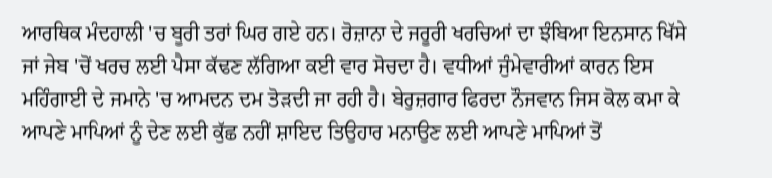ਆਰਥਿਕ ਮੰਦਹਾਲੀ 'ਚ ਬੂਰੀ ਤਰਾਂ ਘਿਰ ਗਏ ਹਨ। ਰੋਜ਼ਾਨਾ ਦੇ ਜਰੂਰੀ ਖਰਚਿਆਂ ਦਾ ਝੰਬਿਆ ਇਨਸਾਨ ਖਿੱਸੇ ਜਾਂ ਜੇਬ 'ਚੋਂ ਖਰਚ ਲਈ ਪੈਸਾ ਕੱਢਣ ਲੱਗਿਆ ਕਈ ਵਾਰ ਸੋਚਦਾ ਹੈ। ਵਧੀਆਂ ਜੁੰਮੇਵਾਰੀਆਂ ਕਾਰਨ ਇਸ ਮਹਿੰਗਾਈ ਦੇ ਜਮਾਨੇ 'ਚ ਆਮਦਨ ਦਮ ਤੋੜਦੀ ਜਾ ਰਹੀ ਹੈ। ਬੇਰੁਜ਼ਗਾਰ ਫਿਰਦਾ ਨੌਜਵਾਨ ਜਿਸ ਕੋਲ ਕਮਾ ਕੇ ਆਪਣੇ ਮਾਪਿਆਂ ਨੂੰ ਦੇਣ ਲਈ ਕੁੱਛ ਨਹੀਂ ਸ਼ਾਇਦ ਤਿਉਹਾਰ ਮਨਾਉਣ ਲਈ ਆਪਣੇ ਮਾਪਿਆਂ ਤੋਂ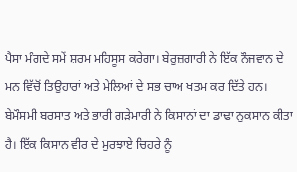ਪੈਸਾ ਮੰਗਦੇ ਸਮੇਂ ਸ਼ਰਮ ਮਹਿਸੂਸ ਕਰੇਗਾ। ਬੇਰੁਜ਼ਗਾਰੀ ਨੇ ਇੱਕ ਨੌਜਵਾਨ ਦੇ ਮਨ ਵਿੱਚੋਂ ਤਿਉਹਾਰਾਂ ਅਤੇ ਮੇਲਿਆਂ ਦੇ ਸਭ ਚਾਅ ਖਤਮ ਕਰ ਦਿੱਤੇ ਹਨ।
ਬੇਮੌਸਮੀ ਬਰਸਾਤ ਅਤੇ ਭਾਰੀ ਗੜੇਮਾਰੀ ਨੇ ਕਿਸਾਨਾਂ ਦਾ ਡਾਢਾ ਨੁਕਸਾਨ ਕੀਤਾ ਹੈ। ਇੱਕ ਕਿਸਾਨ ਵੀਰ ਦੇ ਮੁਰਝਾਏ ਚਿਹਰੇ ਨੂੰ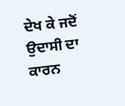ਦੇਖ ਕੇ ਜਦੋਂ ਉਦਾਸੀ ਦਾ ਕਾਰਨ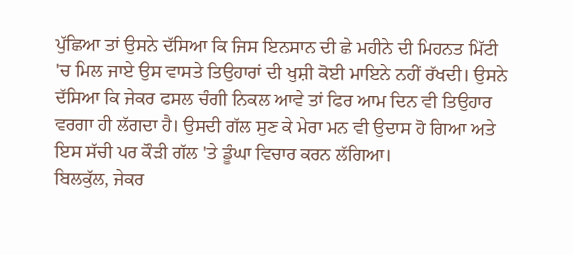ਪੁੱਛਿਆ ਤਾਂ ਉਸਨੇ ਦੱਸਿਆ ਕਿ ਜਿਸ ਇਨਸਾਨ ਦੀ ਛੇ ਮਹੀਨੇ ਦੀ ਮਿਹਨਤ ਮਿੱਟੀ 'ਚ ਮਿਲ ਜਾਏ ਉਸ ਵਾਸਤੇ ਤਿਉਹਾਰਾਂ ਦੀ ਖੁਸ਼ੀ ਕੋਈ ਮਾਇਨੇ ਨਹੀਂ ਰੱਖਦੀ। ਉਸਨੇ ਦੱਸਿਆ ਕਿ ਜੇਕਰ ਫਸਲ ਚੰਗੀ ਨਿਕਲ ਆਵੇ ਤਾਂ ਫਿਰ ਆਮ ਦਿਨ ਵੀ ਤਿਉਹਾਰ ਵਰਗਾ ਹੀ ਲੱਗਦਾ ਹੈ। ਉਸਦੀ ਗੱਲ ਸੁਣ ਕੇ ਮੇਰਾ ਮਨ ਵੀ ਉਦਾਸ ਹੋ ਗਿਆ ਅਤੇ ਇਸ ਸੱਚੀ ਪਰ ਕੌੜੀ ਗੱਲ 'ਤੇ ਡੂੰਘਾ ਵਿਚਾਰ ਕਰਨ ਲੱਗਿਆ।
ਬਿਲਕੁੱਲ, ਜੇਕਰ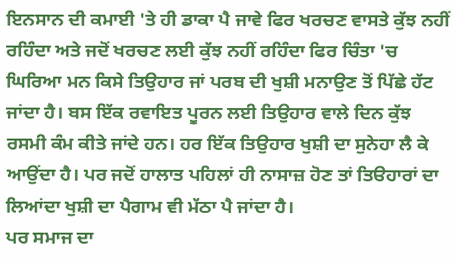ਇਨਸਾਨ ਦੀ ਕਮਾਈ 'ਤੇ ਹੀ ਡਾਕਾ ਪੈ ਜਾਵੇ ਫਿਰ ਖਰਚਣ ਵਾਸਤੇ ਕੁੱਝ ਨਹੀਂ ਰਹਿੰਦਾ ਅਤੇ ਜਦੋਂ ਖਰਚਣ ਲਈ ਕੁੱਝ ਨਹੀਂ ਰਹਿੰਦਾ ਫਿਰ ਚਿੰਤਾ 'ਚ ਘਿਰਿਆ ਮਨ ਕਿਸੇ ਤਿਉਹਾਰ ਜਾਂ ਪਰਬ ਦੀ ਖੁਸ਼ੀ ਮਨਾਉਣ ਤੋਂ ਪਿੱਛੇ ਹੱਟ ਜਾਂਦਾ ਹੈ। ਬਸ ਇੱਕ ਰਵਾਇਤ ਪੂਰਨ ਲਈ ਤਿਉਹਾਰ ਵਾਲੇ ਦਿਨ ਕੁੱਝ ਰਸਮੀ ਕੰਮ ਕੀਤੇ ਜਾਂਦੇ ਹਨ। ਹਰ ਇੱਕ ਤਿਉਹਾਰ ਖੁਸ਼ੀ ਦਾ ਸੁਨੇਹਾ ਲੈ ਕੇ ਆਉਂਦਾ ਹੈ। ਪਰ ਜਦੋਂ ਹਾਲਾਤ ਪਹਿਲਾਂ ਹੀ ਨਾਸਾਜ਼ ਹੋਣ ਤਾਂ ਤਿੳਹਾਰਾਂ ਦਾ ਲਿਆਂਦਾ ਖੁਸ਼ੀ ਦਾ ਪੈਗਾਮ ਵੀ ਮੱਠਾ ਪੈ ਜਾਂਦਾ ਹੈ।
ਪਰ ਸਮਾਜ ਦਾ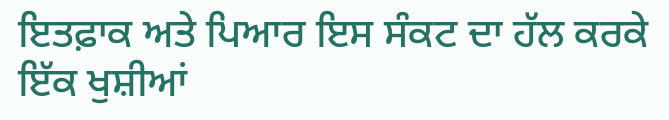ਇਤਫ਼ਾਕ ਅਤੇ ਪਿਆਰ ਇਸ ਸੰਕਟ ਦਾ ਹੱਲ ਕਰਕੇ ਇੱਕ ਖੁਸ਼ੀਆਂ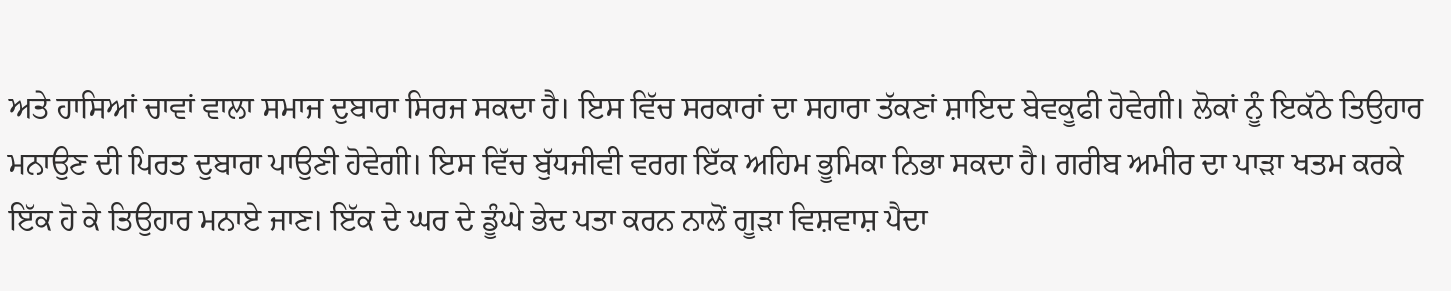ਅਤੇ ਹਾਸਿਆਂ ਚਾਵਾਂ ਵਾਲਾ ਸਮਾਜ ਦੁਬਾਰਾ ਸਿਰਜ ਸਕਦਾ ਹੈ। ਇਸ ਵਿੱਚ ਸਰਕਾਰਾਂ ਦਾ ਸਹਾਰਾ ਤੱਕਣਾਂ ਸ਼ਾਇਦ ਬੇਵਕੂਫੀ ਹੋਵੇਗੀ। ਲੋਕਾਂ ਨੂੰ ਇਕੱਠੇ ਤਿਉਹਾਰ ਮਨਾਉਣ ਦੀ ਪਿਰਤ ਦੁਬਾਰਾ ਪਾਉਣੀ ਹੋਵੇਗੀ। ਇਸ ਵਿੱਚ ਬੁੱਧਜੀਵੀ ਵਰਗ ਇੱਕ ਅਹਿਮ ਭੂਮਿਕਾ ਨਿਭਾ ਸਕਦਾ ਹੈ। ਗਰੀਬ ਅਮੀਰ ਦਾ ਪਾੜਾ ਖਤਮ ਕਰਕੇ ਇੱਕ ਹੋ ਕੇ ਤਿਉਹਾਰ ਮਨਾਏ ਜਾਣ। ਇੱਕ ਦੇ ਘਰ ਦੇ ਡੂੰਘੇ ਭੇਦ ਪਤਾ ਕਰਨ ਨਾਲੋਂ ਗੂੜਾ ਵਿਸ਼ਵਾਸ਼ ਪੈਦਾ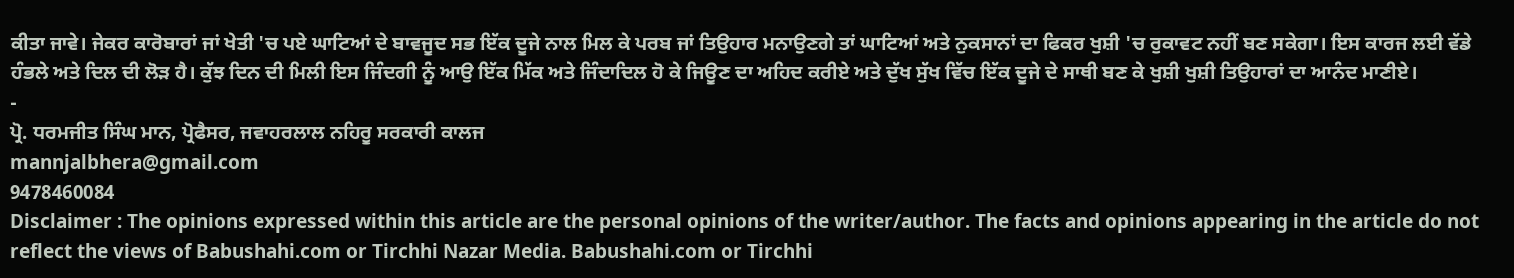ਕੀਤਾ ਜਾਵੇ। ਜੇਕਰ ਕਾਰੋਬਾਰਾਂ ਜਾਂ ਖੇਤੀ 'ਚ ਪਏ ਘਾਟਿਆਂ ਦੇ ਬਾਵਜੂਦ ਸਭ ਇੱਕ ਦੂਜੇ ਨਾਲ ਮਿਲ ਕੇ ਪਰਬ ਜਾਂ ਤਿਉਹਾਰ ਮਨਾਉਣਗੇ ਤਾਂ ਘਾਟਿਆਂ ਅਤੇ ਨੁਕਸਾਨਾਂ ਦਾ ਫਿਕਰ ਖੁਸ਼ੀ 'ਚ ਰੁਕਾਵਟ ਨਹੀਂ ਬਣ ਸਕੇਗਾ। ਇਸ ਕਾਰਜ ਲਈ ਵੱਡੇ ਹੰਭਲੇ ਅਤੇ ਦਿਲ ਦੀ ਲੋੜ ਹੈ। ਕੁੱਝ ਦਿਨ ਦੀ ਮਿਲੀ ਇਸ ਜਿੰਦਗੀ ਨੂੰ ਆਉ ਇੱਕ ਮਿੱਕ ਅਤੇ ਜਿੰਦਾਦਿਲ ਹੋ ਕੇ ਜਿਊਣ ਦਾ ਅਹਿਦ ਕਰੀਏ ਅਤੇ ਦੁੱਖ ਸੁੱਖ ਵਿੱਚ ਇੱਕ ਦੂਜੇ ਦੇ ਸਾਥੀ ਬਣ ਕੇ ਖੁਸ਼ੀ ਖੁਸ਼ੀ ਤਿਉਹਾਰਾਂ ਦਾ ਆਨੰਦ ਮਾਣੀਏ।
-
ਪ੍ਰੋ. ਧਰਮਜੀਤ ਸਿੰਘ ਮਾਨ, ਪ੍ਰੋਫੈਸਰ, ਜਵਾਹਰਲਾਲ ਨਹਿਰੂ ਸਰਕਾਰੀ ਕਾਲਜ
mannjalbhera@gmail.com
9478460084
Disclaimer : The opinions expressed within this article are the personal opinions of the writer/author. The facts and opinions appearing in the article do not reflect the views of Babushahi.com or Tirchhi Nazar Media. Babushahi.com or Tirchhi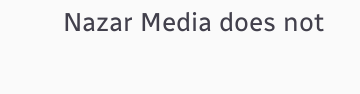Nazar Media does not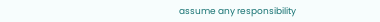assume any responsibility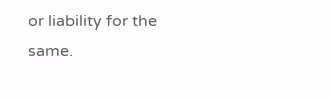or liability for the same.